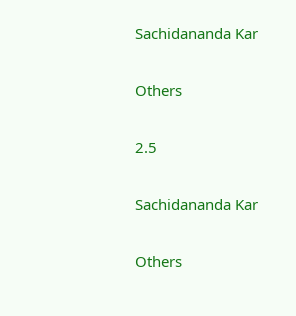Sachidananda Kar

Others

2.5

Sachidananda Kar

Others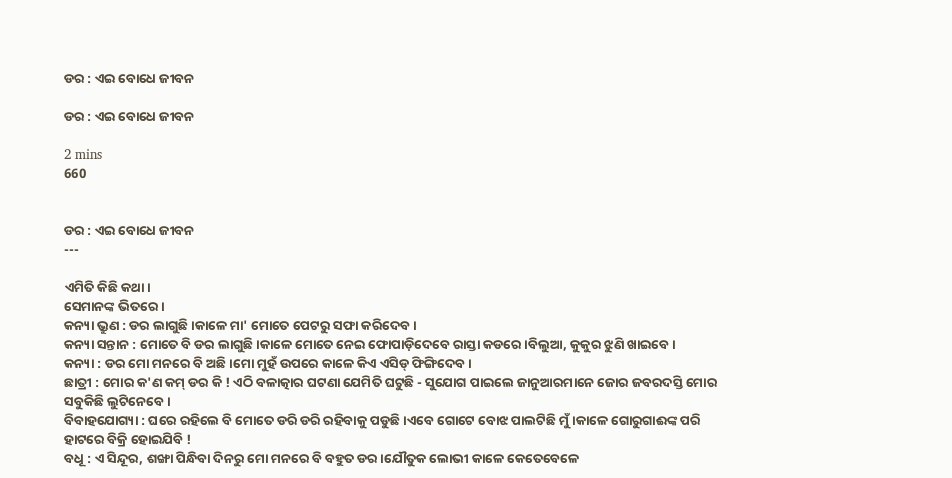ଡର : ଏଇ ବୋଧେ ଜୀବନ

ଡର : ଏଇ ବୋଧେ ଜୀବନ

2 mins
660


ଡର : ଏଇ ବୋଧେ ଜୀବନ
---

ଏମିତି କିଛି କଥା।
ସେମାନଙ୍କ ଭିତରେ।
କନ୍ୟା ଭ୍ରୁଣ : ଡର ଲାଗୁଛି।କାଳେ ମା' ମୋତେ ପେଟରୁ ସଫା କରିଦେବ।
କନ୍ୟା ସନ୍ତାନ : ମୋତେ ବି ଡର ଲାଗୁଛି।କାଳେ ମୋତେ ନେଇ ଫୋପାଡ଼ିଦେବେ ରାସ୍ତା କଡରେ।ବିଲୁଆ, କୁକୁର ଝୁଣି ଖାଇବେ।
କନ୍ୟା : ଡର ମୋ ମନରେ ବି ଅଛି।ମୋ ମୁହଁ ଉପରେ କାଳେ କିଏ ଏସିଡ୍ ଫିଙ୍ଗିଦେବ।
ଛାତ୍ରୀ : ମୋର କ'ଣ କମ୍ ଡର କି ! ଏଠି ବଳାତ୍କାର ଘଟଣା ଯେମିତି ଘଟୁଛି - ସୁଯୋଗ ପାଇଲେ ଜାନୁଆରମାନେ ଜୋର ଜବରଦସ୍ତି ମୋର ସବୁକିଛି ଲୁଟିନେବେ।
ବିବାହଯୋଗ୍ୟା : ଘରେ ରହିଲେ ବି ମୋତେ ଡରି ଡରି ରହିବାକୁ ପଡୁଛି।ଏବେ ଗୋଟେ ବୋଝ ପାଲଟିଛି ମୁଁ।କାଳେ ଗୋରୁଗାଈଙ୍କ ପରି ହାଟରେ ବିକ୍ରି ହୋଇଯିବି !
ବଧୂ : ଏ ସିନ୍ଦୂର, ଶଙ୍ଖା ପିନ୍ଧିବା ଦିନରୁ ମୋ ମନରେ ବି ବହୁତ ଡର।ଯୌତୁକ ଲୋଭୀ କାଳେ କେତେବେଳେ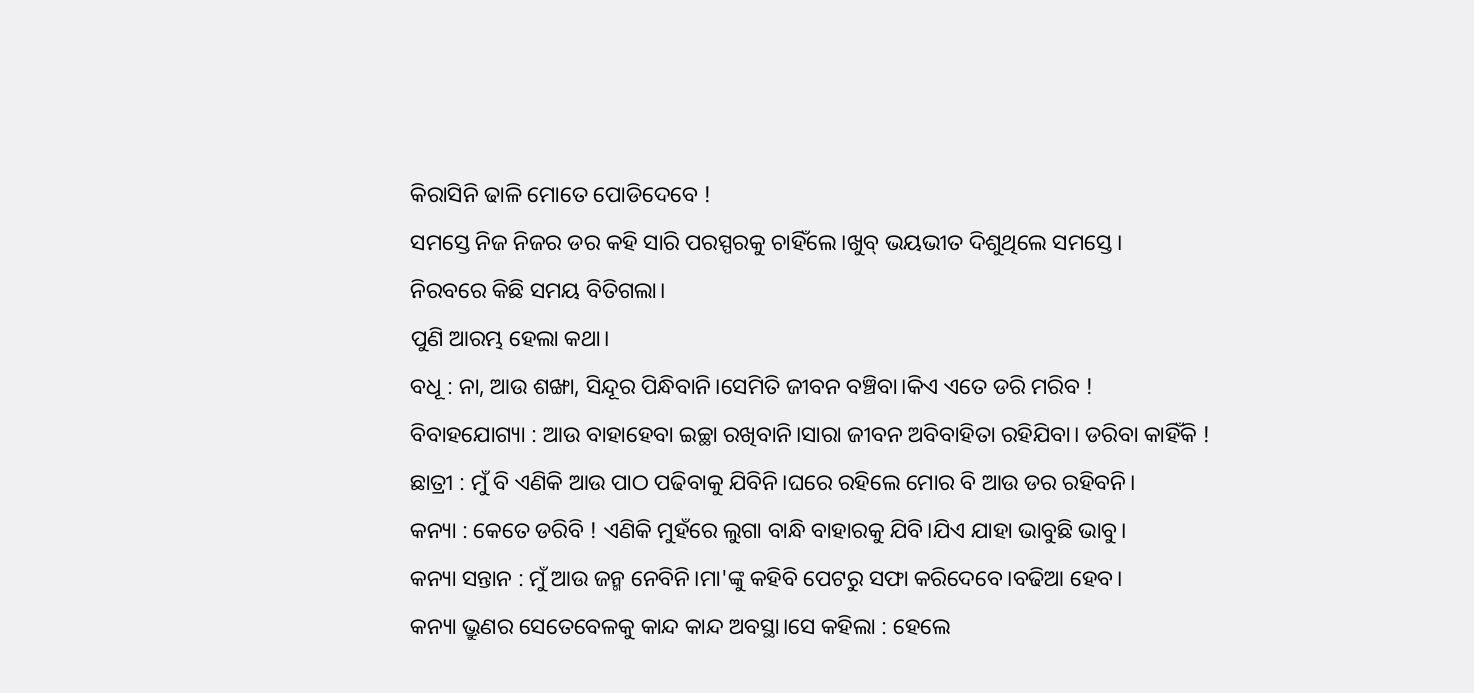କିରାସିନି ଢାଳି ମୋତେ ପୋଡିଦେବେ !
ସମସ୍ତେ ନିଜ ନିଜର ଡର କହି ସାରି ପରସ୍ପରକୁ ଚାହିଁଲେ।ଖୁବ୍ ଭୟଭୀତ ଦିଶୁଥିଲେ ସମସ୍ତେ।
ନିରବରେ କିଛି ସମୟ ବିତିଗଲା।
ପୁଣି ଆରମ୍ଭ ହେଲା କଥା।
ବଧୂ : ନା, ଆଉ ଶଙ୍ଖା, ସିନ୍ଦୂର ପିନ୍ଧିବାନି।ସେମିତି ଜୀବନ ବଞ୍ଚିବା।କିଏ ଏତେ ଡରି ମରିବ !
ବିବାହଯୋଗ୍ୟା : ଆଉ ବାହାହେବା ଇଚ୍ଛା ରଖିବାନି।ସାରା ଜୀବନ ଅବିବାହିତା ରହିଯିବା। ଡରିବା କାହିଁକି !
ଛାତ୍ରୀ : ମୁଁ ବି ଏଣିକି ଆଉ ପାଠ ପଢିବାକୁ ଯିବିନି।ଘରେ ରହିଲେ ମୋର ବି ଆଉ ଡର ରହିବନି।
କନ୍ୟା : କେତେ ଡରିବି ! ଏଣିକି ମୁହଁରେ ଲୁଗା ବାନ୍ଧି ବାହାରକୁ ଯିବି।ଯିଏ ଯାହା ଭାବୁଛି ଭାବୁ।
କନ୍ୟା ସନ୍ତାନ : ମୁଁ ଆଉ ଜନ୍ମ ନେବିନି।ମା'ଙ୍କୁ କହିବି ପେଟରୁ ସଫା କରିଦେବେ।ବଢିଆ ହେବ।
କନ୍ୟା ଭ୍ରୁଣର ସେତେବେଳକୁ କାନ୍ଦ କାନ୍ଦ ଅବସ୍ଥା।ସେ କହିଲା : ହେଲେ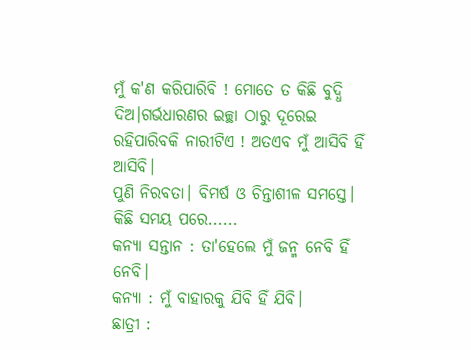ମୁଁ କ'ଣ କରିପାରିବି ! ମୋତେ ତ କିଛି ବୁଦ୍ଧି ଦିଅ।ଗର୍ଭଧାରଣର ଇଚ୍ଛା ଠାରୁ ଦୂରେଇ ରହିପାରିବକି ନାରୀଟିଏ ! ଅତଏବ ମୁଁ ଆସିବି ହିଁ ଆସିବି।
ପୁଣି ନିରବତା। ବିମର୍ଷ ଓ ଚିନ୍ତାଶୀଳ ସମସ୍ତେ।
କିଛି ସମୟ ପରେ......
କନ୍ୟା ସନ୍ତାନ : ତା'ହେଲେ ମୁଁ ଜନ୍ମ ନେବି ହିଁ ନେବି।
କନ୍ୟା : ମୁଁ ବାହାରକୁ ଯିବି ହିଁ ଯିବି।
ଛାତ୍ରୀ :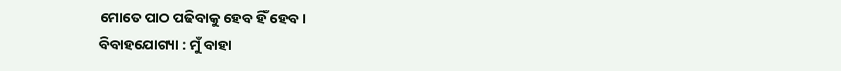ମୋତେ ପାଠ ପଢିବାକୁ ହେବ ହିଁ ହେବ।
ବିବାହଯୋଗ୍ୟା : ମୁଁ ବାହା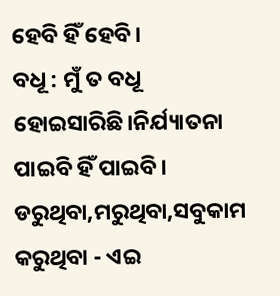ହେବି ହିଁ ହେବି।
ବଧୂ : ମୁଁ ତ ବଧୂ ହୋଇସାରିଛି।ନିର୍ଯ୍ୟାତନା ପାଇବି ହିଁ ପାଇବି।
ଡରୁଥିବା,ମରୁଥିବା,ସବୁକାମ କରୁଥିବା - ଏଇ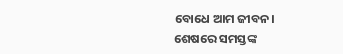ବୋଧେ ଆମ ଜୀବନ।
ଶେଷରେ ସମସ୍ତଙ୍କ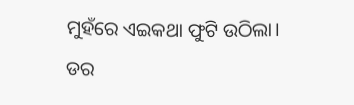ମୁହଁରେ ଏଇକଥା ଫୁଟି ଉଠିଲା।
ଡର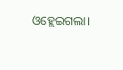ଓହ୍ଲେଇଗଲା।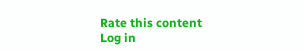Rate this content
Log in